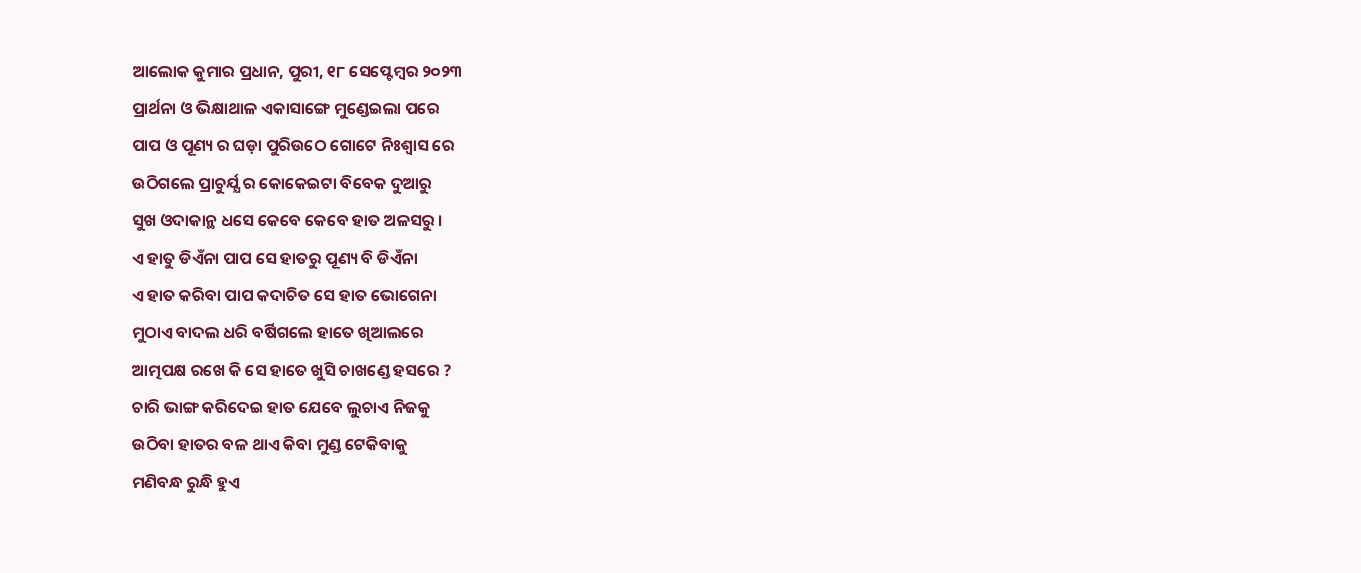ଆଲୋକ କୁମାର ପ୍ରଧାନ, ପୁରୀ, ୧୮ ସେପ୍ଟେମ୍ବର ୨୦୨୩
ପ୍ରାର୍ଥନା ଓ ଭିକ୍ଷାଥାଳ ଏକାସାଙ୍ଗେ ମୁଣ୍ଡେଇଲା ପରେ
ପାପ ଓ ପୂଣ୍ୟ ର ଘଡ଼ା ପୁରିଉଠେ ଗୋଟେ ନିଃଶ୍ବାସ ରେ
ଉଠିଗଲେ ପ୍ରାଚୁର୍ଯ୍ଯ ର କୋକେଇଟା ବିବେକ ଦୁଆରୁ
ସୁଖ ଓଦାକାନ୍ଥ ଧସେ କେବେ କେବେ ହାତ ଅଳସରୁ ।
ଏ ହାତୁ ଡିଏଁନା ପାପ ସେ ହାତରୁ ପୂଣ୍ୟ ବି ଡିଏଁନା
ଏ ହାତ କରିବା ପାପ କଦାଚିତ ସେ ହାତ ଭୋଗେନା
ମୁଠାଏ ବାଦଲ ଧରି ବର୍ଷିଗଲେ ହାତେ ଖିଆଲରେ
ଆତ୍ମପକ୍ଷ ରଖେ କି ସେ ହାତେ ଖୁସି ଚାଖଣ୍ଡେ ହସରେ ?
ଚାରି ଭାଙ୍ଗ କରିଦେଇ ହାତ ଯେବେ ଲୁଚାଏ ନିଜକୁ
ଉଠିବା ହାତର ବଳ ଥାଏ କିବା ମୁଣ୍ଡ ଟେକିବାକୁ
ମଣିବନ୍ଧ ରୁନ୍ଧି ହୁଏ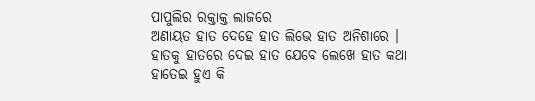ପାପୁଲିର ରକ୍ତାକ୍ତ ଲାଜରେ
ଅଣାୟତ ହାତ ଦେହେ ହାତ ଲିଭେ ହାତ ଅନିଶାରେ ।
ହାତକୁ ହାତରେ ଦେଇ ହାତ ଯେବେ ଲେଖେ ହାତ କଥା
ହାତେଇ ହୁଏ କି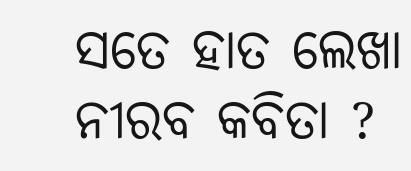ସତେ ହାତ ଲେଖା ନୀରବ କବିତା ?